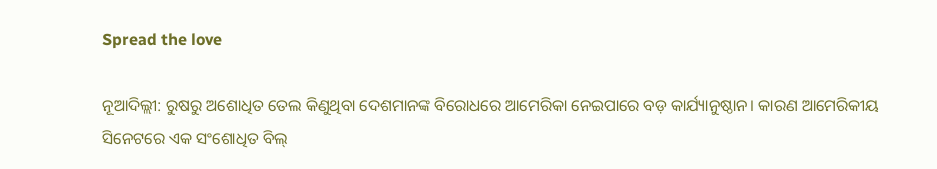Spread the love

ନୂଆଦିଲ୍ଲୀ: ରୁଷରୁ ଅଶୋଧିତ ତେଲ କିଣୁଥିବା ଦେଶମାନଙ୍କ ବିରୋଧରେ ଆମେରିକା ନେଇପାରେ ବଡ଼ କାର୍ଯ୍ୟାନୁଷ୍ଠାନ। କାରଣ ଆମେରିକୀୟ ସିନେଟରେ ଏକ ସଂଶୋଧିତ ବିଲ୍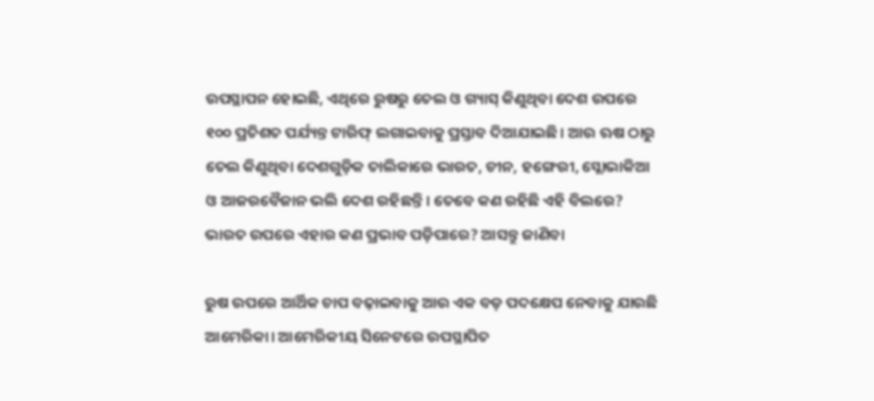ଉପସ୍ଥାପନ ହୋଇଛି, ଏଥିରେ ରୁଷରୁ ତେଲ ଓ ଗ୍ୟାସ୍ କିଣୁଥିବା ଦେଶ ଉପରେ ୧୦୦ ପ୍ରତିଶତ ପର୍ଯ୍ୟନ୍ତ ଟାରିଫ୍ ଲଗାଇବାକୁ ପ୍ରସ୍ତାବ ଦିଆଯାଇଛି। ଆଉ ଋଷ ଠାରୁ ତେଲ କିଣୁଥିବା ଦେଶଗୁଡ଼ିକ ତାଲିକାରେ ଭାରତ, ଚୀନ, ହଙ୍ଗେରୀ, ସ୍ଲୋଭାକିଆ ଓ ଆଜରବୈଜାନ ଭଲି ଦେଶ ରହିଛନ୍ତି। ତେବେ କଣ ରହିଛି ଏହି ବିଲରେ? ଭାରତ ଉପରେ ଏହାର କଣ ପ୍ରଭାବ ପଡ଼ିପାରେ? ଆସନ୍ତୁ ଜାଣିବା

ରୁଷ ଉପରେ ଆର୍ଥିକ ଚାପ ବଢ଼ାଇବାକୁ ଆଉ ଏକ ବଡ଼ ପଦକ୍ଷେପ ନେବାକୁ ଯାଉଛି ଆମେରିକା। ଆମେରିକୀୟ ସିନେଟରେ ଉପସ୍ଥାପିତ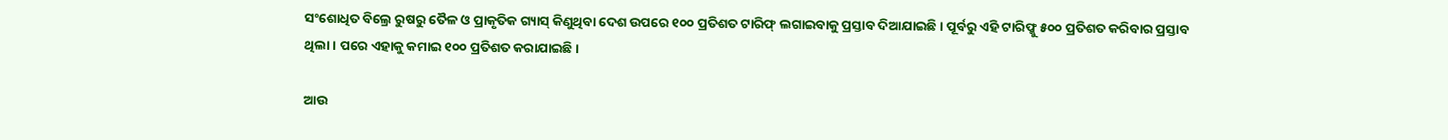ସଂଶୋଧିତ ବିଲ୍ରେ ରୁଷରୁ ତୈଳ ଓ ପ୍ରାକୃତିକ ଗ୍ୟାସ୍ କିଣୁଥିବା ଦେଶ ଉପରେ ୧୦୦ ପ୍ରତିଶତ ଟାରିଫ୍ ଲଗାଇବାକୁ ପ୍ରସ୍ତାବ ଦିଆଯାଇଛି। ପୂର୍ବରୁ ଏହି ଟାରିଫ୍କୁ ୫୦୦ ପ୍ରତିଶତ କରିବାର ପ୍ରସ୍ତାବ ଥିଲା। ପରେ ଏହାକୁ କମାଇ ୧୦୦ ପ୍ରତିଶତ କରାଯାଇଛି।

ଆଉ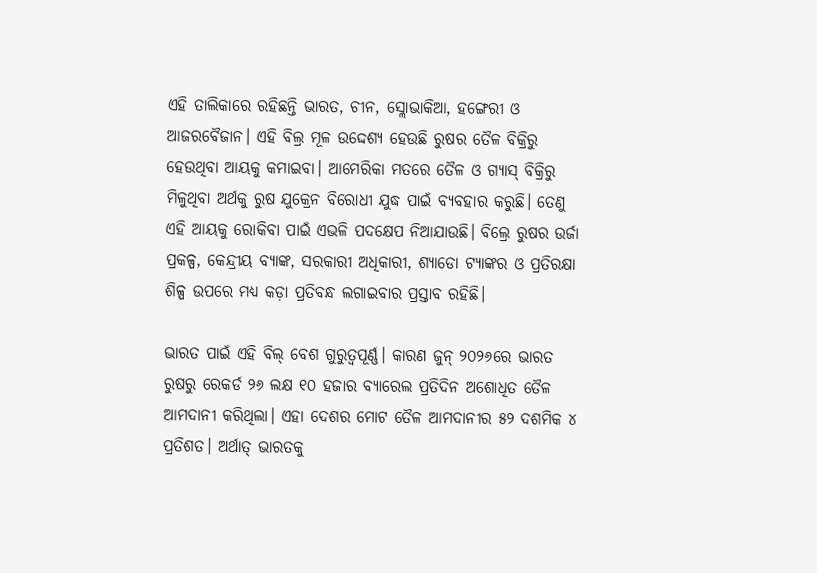ଏହି ତାଲିକାରେ ରହିଛନ୍ତି ଭାରତ, ଚୀନ, ସ୍ଲୋଭାକିଆ, ହଙ୍ଗେରୀ ଓ ଆଜରବୈଜାନ। ଏହି ବିଲ୍ର ମୂଳ ଉଦ୍ଦେଶ୍ୟ ହେଉଛି ରୁଷର ତୈଳ ବିକ୍ରିରୁ ହେଉଥିବା ଆୟକୁ କମାଇବା। ଆମେରିକା ମତରେ ତୈଳ ଓ ଗ୍ୟାସ୍ ବିକ୍ରିରୁ ମିଳୁଥିବା ଅର୍ଥକୁ ରୁଷ ଯୁକ୍ରେନ ବିରୋଧୀ ଯୁଦ୍ଧ ପାଇଁ ବ୍ୟବହାର କରୁଛି। ତେଣୁ ଏହି ଆୟକୁ ରୋକିବା ପାଇଁ ଏଭଳି ପଦକ୍ଷେପ ନିଆଯାଉଛି। ବିଲ୍ରେ ରୁଷର ଉର୍ଜା ପ୍ରକଳ୍ପ, କେନ୍ଦ୍ରୀୟ ବ୍ୟାଙ୍କ, ସରକାରୀ ଅଧିକାରୀ, ଶ୍ୟାଡୋ ଟ୍ୟାଙ୍କର ଓ ପ୍ରତିରକ୍ଷା ଶିଳ୍ପ ଉପରେ ମଧ୍ୟ କଡ଼ା ପ୍ରତିବନ୍ଧ ଲଗାଇବାର ପ୍ରସ୍ତାବ ରହିଛି।

ଭାରତ ପାଇଁ ଏହି ବିଲ୍ ବେଶ ଗୁରୁତ୍ୱପୂର୍ଣ୍ଣ। କାରଣ ଜୁନ୍ ୨୦୨୬ରେ ଭାରତ ରୁଷରୁ ରେକର୍ଡ ୨୬ ଲକ୍ଷ ୧୦ ହଜାର ବ୍ୟାରେଲ ପ୍ରତିଦିନ ଅଶୋଧିତ ତୈଳ ଆମଦାନୀ କରିଥିଲା। ଏହା ଦେଶର ମୋଟ ତୈଳ ଆମଦାନୀର ୫୨ ଦଶମିକ ୪ ପ୍ରତିଶତ। ଅର୍ଥାତ୍ ଭାରତକୁ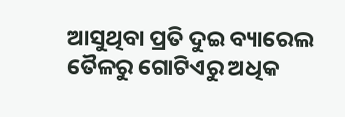ଆସୁଥିବା ପ୍ରତି ଦୁଇ ବ୍ୟାରେଲ ତୈଳରୁ ଗୋଟିଏରୁ ଅଧିକ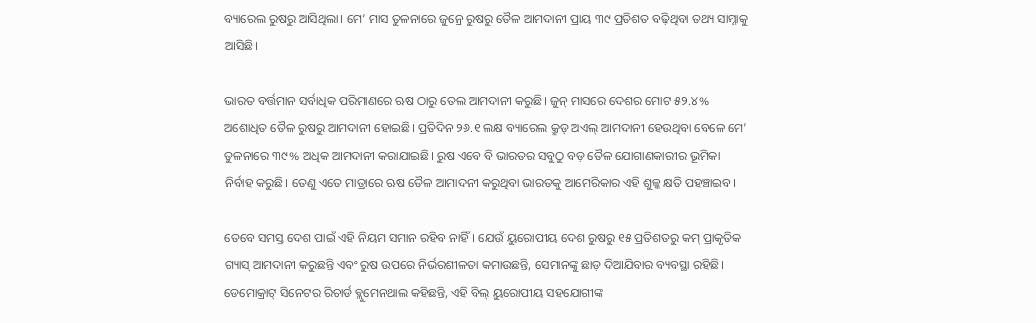ବ୍ୟାରେଲ ରୁଷରୁ ଆସିଥିଲା। ମେ’ ମାସ ତୁଳନାରେ ଜୁନ୍ରେ ରୁଷରୁ ତୈଳ ଆମଦାନୀ ପ୍ରାୟ ୩୯ ପ୍ରତିଶତ ବଢ଼ିଥିବା ତଥ୍ୟ ସାମ୍ନାକୁ ଆସିଛି।

ଭାରତ ବର୍ତ୍ତମାନ ସର୍ବାଧିକ ପରିମାଣରେ ଋଷ ଠାରୁ ତେଲ ଆମଦାନୀ କରୁଛି। ଜୁନ୍ ମାସରେ ଦେଶର ମୋଟ ୫୨.୪% ଅଶୋଧିତ ତୈଳ ରୁଷରୁ ଆମଦାନୀ ହୋଇଛି। ପ୍ରତିଦିନ ୨୬.୧ ଲକ୍ଷ ବ୍ୟାରେଲ କ୍ରୁଡ୍ ଅଏଲ୍ ଆମଦାନୀ ହେଉଥିବା ବେଳେ ମେ’ ତୁଳନାରେ ୩୯% ଅଧିକ ଆମଦାନୀ କରାଯାଇଛି। ରୁଷ ଏବେ ବି ଭାରତର ସବୁଠୁ ବଡ଼ ତୈଳ ଯୋଗାଣକାରୀର ଭୂମିକା ନିର୍ବାହ କରୁଛି। ତେଣୁ ଏତେ ମାତ୍ରାରେ ଋଷ ତୈଳ ଆମାଦନୀ କରୁଥିବା ଭାରତକୁ ଆମେରିକାର ଏହି ଶୁଳ୍କ କ୍ଷତି ପହଞ୍ଚାଇବ।

ତେବେ ସମସ୍ତ ଦେଶ ପାଇଁ ଏହି ନିୟମ ସମାନ ରହିବ ନାହିଁ। ଯେଉଁ ୟୁରୋପୀୟ ଦେଶ ରୁଷରୁ ୧୫ ପ୍ରତିଶତରୁ କମ୍ ପ୍ରାକୃତିକ ଗ୍ୟାସ୍ ଆମଦାନୀ କରୁଛନ୍ତି ଏବଂ ରୁଷ ଉପରେ ନିର୍ଭରଶୀଳତା କମାଉଛନ୍ତି, ସେମାନଙ୍କୁ ଛାଡ଼ ଦିଆଯିବାର ବ୍ୟବସ୍ଥା ରହିଛି। ଡେମୋକ୍ରାଟ୍ ସିନେଟର ରିଚାର୍ଡ ବ୍ଲୁମେନଥାଲ କହିଛନ୍ତି, ଏହି ବିଲ୍ ୟୁରୋପୀୟ ସହଯୋଗୀଙ୍କ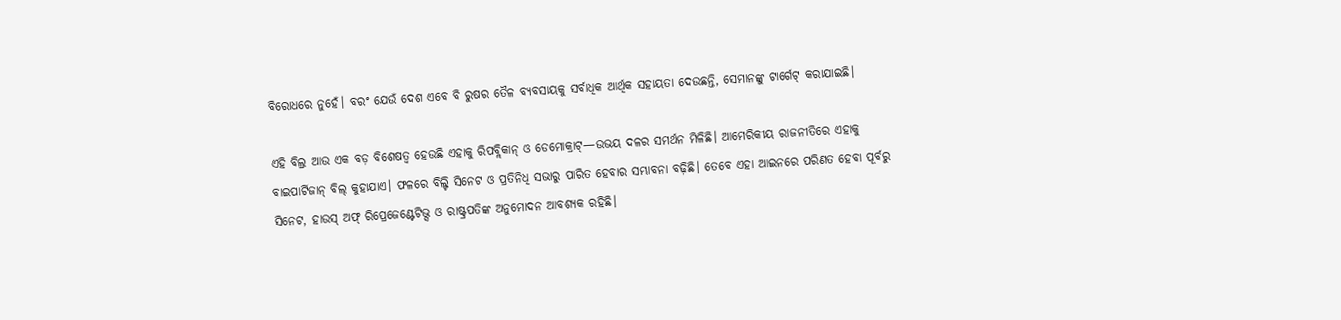ବିରୋଧରେ ନୁହେଁ। ବରଂ ଯେଉଁ ଦେଶ ଏବେ ବି ରୁଷର ତୈଳ ବ୍ୟବସାୟକୁ ସର୍ବାଧିକ ଆର୍ଥିକ ସହାୟତା ଦେଉଛନ୍ତି, ସେମାନଙ୍କୁ ଟାର୍ଗେଟ୍ କରାଯାଇଛି।

ଏହି ବିଲ୍ର ଆଉ ଏକ ବଡ଼ ବିଶେଷତ୍ୱ ହେଉଛି ଏହାକୁ ରିପବ୍ଲିକାନ୍ ଓ ଡେମୋକ୍ରାଟ୍—ଉଭୟ ଦଳର ସମର୍ଥନ ମିଳିଛି। ଆମେରିକୀୟ ରାଜନୀତିରେ ଏହାକୁ ବାଇପାର୍ଟିଜାନ୍ ବିଲ୍ କୁହାଯାଏ। ଫଳରେ ବିଲ୍ଟି ସିନେଟ ଓ ପ୍ରତିନିଧି ସଭାରୁ ପାରିତ ହେବାର ସମ୍ଭାବନା ବଢ଼ିଛି। ତେବେ ଏହା ଆଇନରେ ପରିଣତ ହେବା ପୂର୍ବରୁ ସିନେଟ, ହାଉସ୍ ଅଫ୍ ରିପ୍ରେଜେଣ୍ଟେଟିଭ୍ସ ଓ ରାଷ୍ଟ୍ରପତିଙ୍କ ଅନୁମୋଦନ ଆବଶ୍ୟକ ରହିଛି।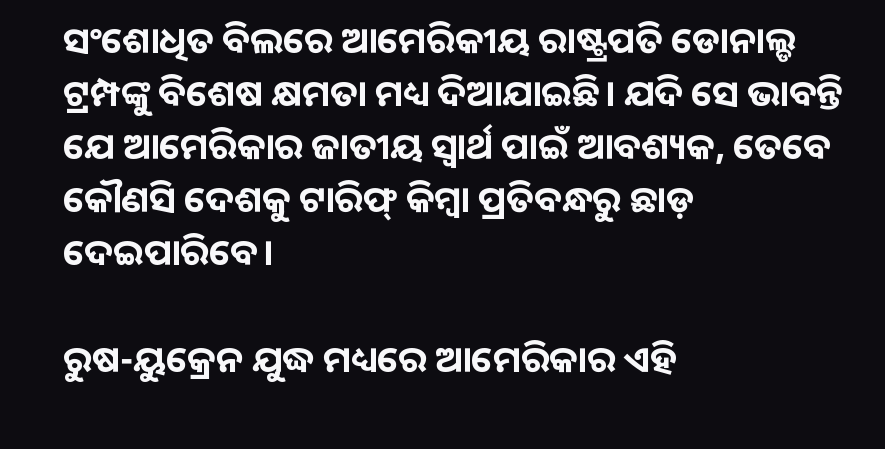ସଂଶୋଧିତ ବିଲରେ ଆମେରିକୀୟ ରାଷ୍ଟ୍ରପତି ଡୋନାଲ୍ଡ ଟ୍ରମ୍ପଙ୍କୁ ବିଶେଷ କ୍ଷମତା ମଧ୍ୟ ଦିଆଯାଇଛି। ଯଦି ସେ ଭାବନ୍ତି ଯେ ଆମେରିକାର ଜାତୀୟ ସ୍ୱାର୍ଥ ପାଇଁ ଆବଶ୍ୟକ, ତେବେ କୌଣସି ଦେଶକୁ ଟାରିଫ୍ କିମ୍ବା ପ୍ରତିବନ୍ଧରୁ ଛାଡ଼ ଦେଇପାରିବେ।

ରୁଷ-ୟୁକ୍ରେନ ଯୁଦ୍ଧ ମଧ୍ୟରେ ଆମେରିକାର ଏହି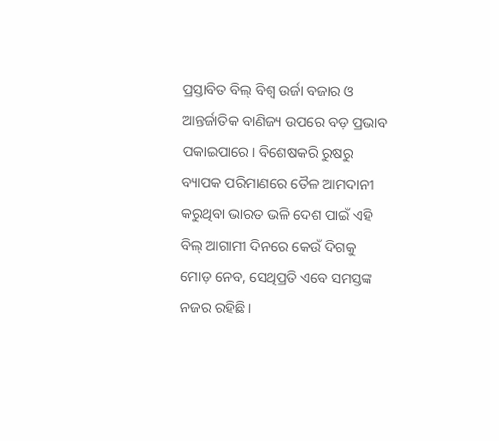ପ୍ରସ୍ତାବିତ ବିଲ୍ ବିଶ୍ୱ ଉର୍ଜା ବଜାର ଓ ଆନ୍ତର୍ଜାତିକ ବାଣିଜ୍ୟ ଉପରେ ବଡ଼ ପ୍ରଭାବ ପକାଇପାରେ। ବିଶେଷକରି ରୁଷରୁ ବ୍ୟାପକ ପରିମାଣରେ ତୈଳ ଆମଦାନୀ କରୁଥିବା ଭାରତ ଭଳି ଦେଶ ପାଇଁ ଏହି ବିଲ୍ ଆଗାମୀ ଦିନରେ କେଉଁ ଦିଗକୁ ମୋଡ଼ ନେବ, ସେଥିପ୍ରତି ଏବେ ସମସ୍ତଙ୍କ ନଜର ରହିଛି।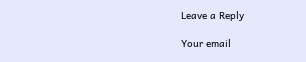Leave a Reply

Your email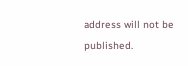address will not be published.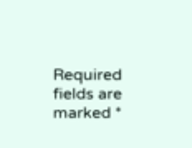Required fields are marked *